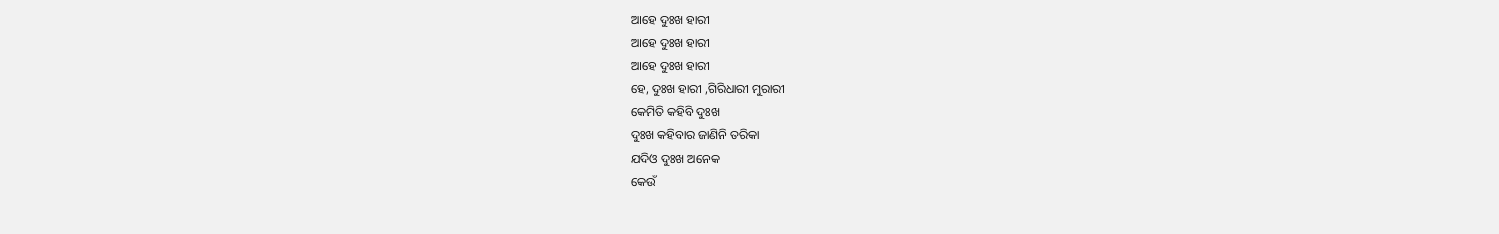ଆହେ ଦୁଃଖ ହାରୀ
ଆହେ ଦୁଃଖ ହାରୀ
ଆହେ ଦୁଃଖ ହାରୀ
ହେ, ଦୁଃଖ ହାରୀ ,ଗିରିଧାରୀ ମୁରାରୀ
କେମିତି କହିବି ଦୁଃଖ
ଦୁଃଖ କହିବାର ଜାଣିନି ତରିକା
ଯଦିଓ ଦୁଃଖ ଅନେକ
କେଉଁ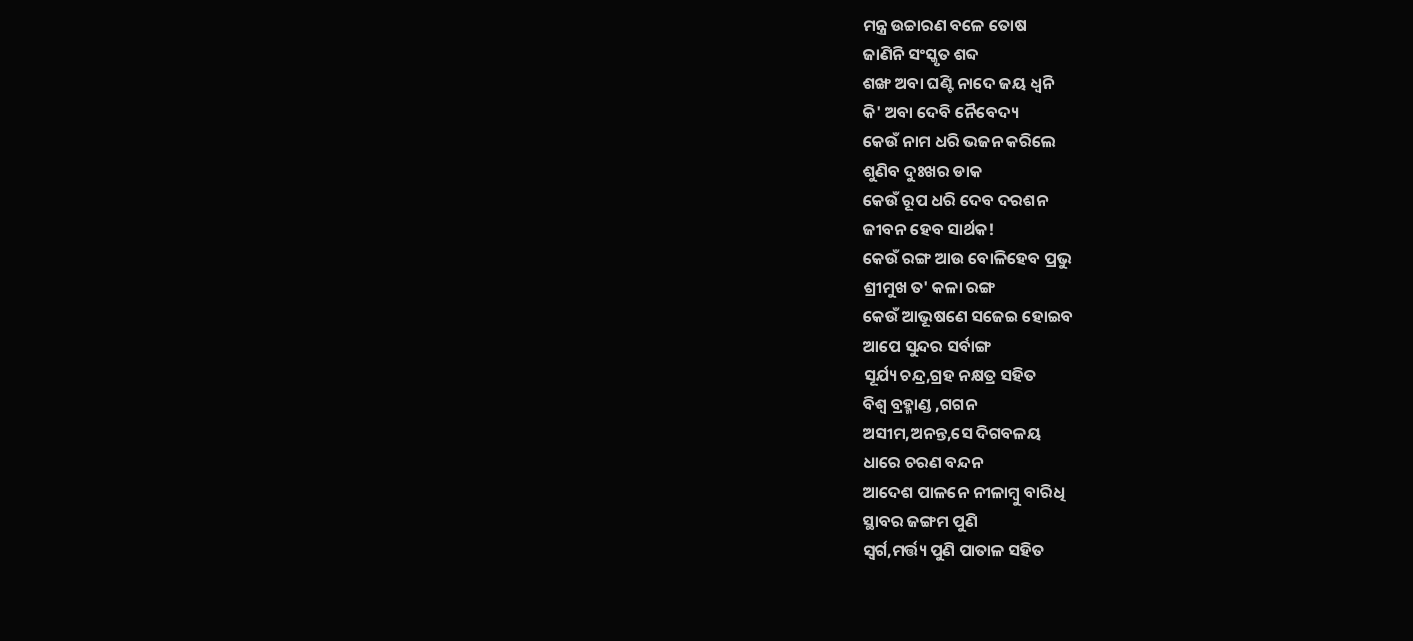ମନ୍ତ୍ର ଉଚ୍ଚାରଣ ବଳେ ତୋଷ
ଜାଣିନି ସଂସ୍କୃତ ଶବ୍ଦ
ଶଙ୍ଖ ଅବା ଘଣ୍ଟି ନାଦେ ଜୟ ଧ୍ୱନି
କି' ଅବା ଦେବି ନୈବେଦ୍ୟ
କେଉଁ ନାମ ଧରି ଭଜନ କରିଲେ
ଶୁଣିବ ଦୁଃଖର ଡାକ
କେଉଁ ରୂପ ଧରି ଦେବ ଦରଶନ
ଜୀବନ ହେବ ସାର୍ଥକ!
କେଉଁ ରଙ୍ଗ ଆଉ ବୋଳିହେବ ପ୍ରଭୁ
ଶ୍ରୀମୁଖ ତ' କଳା ରଙ୍ଗ
କେଉଁ ଆଭୂଷଣେ ସଜେଇ ହୋଇବ
ଆପେ ସୁନ୍ଦର ସର୍ବାଙ୍ଗ
ସୂର୍ଯ୍ୟ ଚନ୍ଦ୍ର,ଗ୍ରହ ନକ୍ଷତ୍ର ସହିତ
ବିଶ୍ଵ ବ୍ରହ୍ମାଣ୍ଡ ,ଗଗନ
ଅସୀମ,ଅନନ୍ତ,ସେ ଦିଗବଳୟ
ଧାରେ ଚରଣ ବନ୍ଦନ
ଆଦେଶ ପାଳନେ ନୀଳାମ୍ବୁ ବାରିଧି
ସ୍ଥାବର ଜଙ୍ଗମ ପୁଣି
ସ୍ଵର୍ଗ,ମର୍ତ୍ତ୍ୟ ପୁଣି ପାତାଳ ସହିତ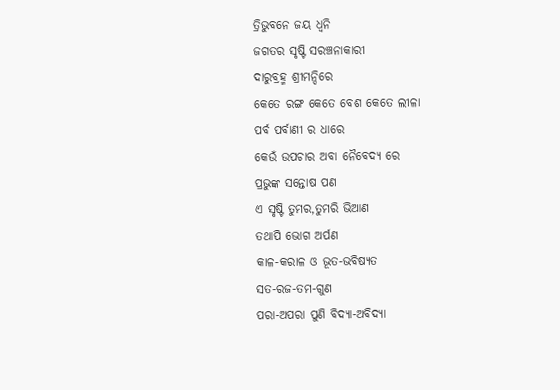ତ୍ରିଭୁବନେ ଜୟ ଧ୍ୱନି
ଜଗତର ସୃଷ୍ଟି ସରଞ୍ଚନାକାରୀ
ଦାରୁବ୍ରହ୍ମ ଶ୍ରୀମନ୍ଦିରେ
କେତେ ରଙ୍ଗ କେତେ ବେଶ କେତେ ଲୀଳା
ପର୍ବ ପର୍ବାଣୀ ର ଧାରେ
କେଉଁ ଉପଚାର ଅବା ନୈବେଦ୍ୟ ରେ
ପ୍ରଭୁଙ୍କ ସନ୍ତୋଷ ପଣ
ଏ ସୃଷ୍ଟି ତୁମର,ତୁମରି ଭିଆଣ
ତଥାପି ଭୋଗ ଅର୍ପଣ
କାଳ-କରାଳ ଓ ଭୂତ-ଭବିଷ୍ୟତ
ସତ-ରଜ-ତମ-ଗୁଣ
ପରା-ଅପରା ପୁଣି ବିଦ୍ୟା-ଅବିଦ୍ୟା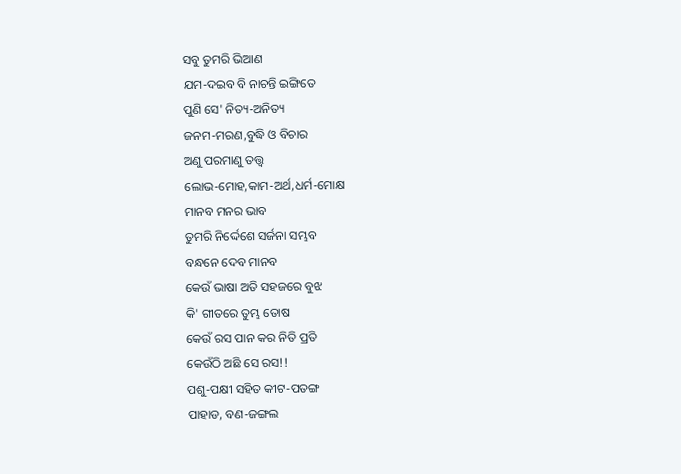ସବୁ ତୁମରି ଭିଆଣ
ଯମ-ଦଇବ ବି ନାଚନ୍ତି ଇଙ୍ଗିତେ
ପୁଣି ସେ' ନିତ୍ୟ-ଅନିତ୍ୟ
ଜନମ-ମରଣ,ବୁଦ୍ଧି ଓ ବିଚାର
ଅଣୁ ପରମାଣୁ ତତ୍ତ୍ଵ
ଲୋଭ-ମୋହ,କାମ-ଅର୍ଥ,ଧର୍ମ-ମୋକ୍ଷ
ମାନବ ମନର ଭାବ
ତୁମରି ନିର୍ଦ୍ଦେଶେ ସର୍ଜନା ସମ୍ଭବ
ବନ୍ଧନେ ଦେବ ମାନବ
କେଉଁ ଭାଷା ଅତି ସହଜରେ ବୁଝ
କି' ଗୀତରେ ତୁମ୍ଭ ତୋଷ
କେଉଁ ରସ ପାନ କର ନିତି ପ୍ରତି
କେଉଁଠି ଅଛି ସେ ରସ!!
ପଶୁ-ପକ୍ଷୀ ସହିତ କୀଟ-ପତଙ୍ଗ
ପାହାଡ, ବଣ-ଜଙ୍ଗଲ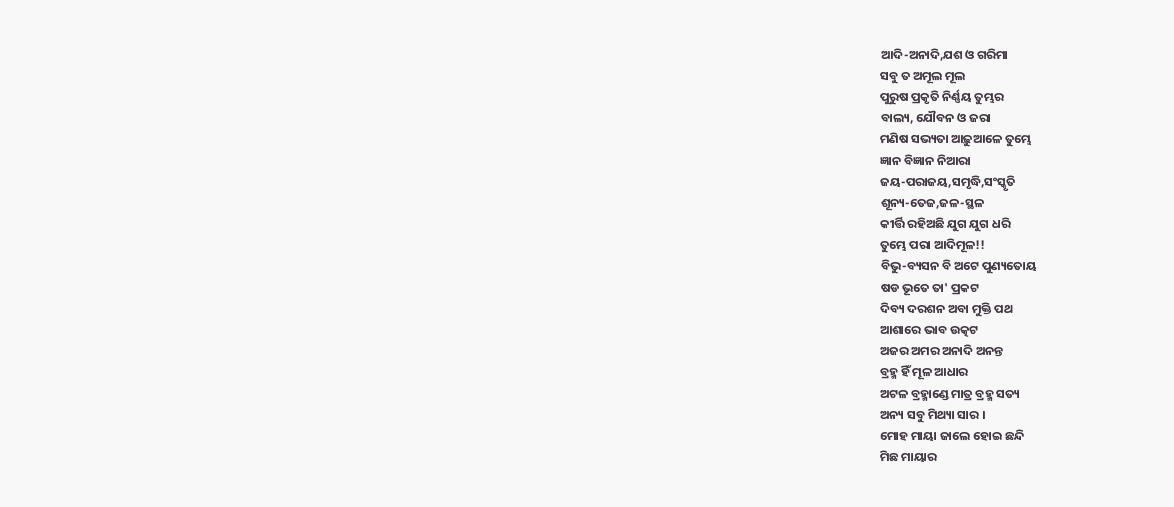ଆଦି-ଅନାଦି,ଯଶ ଓ ଗରିମା
ସବୁ ତ ଅମୂଲ ମୂଲ
ପୁରୁଷ ପ୍ରକୃତି ନିର୍ଣ୍ଣୟ ତୁମ୍ଭର
ବାଲ୍ୟ, ଯୌବନ ଓ ଜରା
ମଣିଷ ସଭ୍ୟତା ଆଢ଼ୁଆଳେ ତୁମ୍ଭେ
ଜ୍ଞାନ ବିଜ୍ଞାନ ନିଆରା
ଜୟ-ପରାଜୟ,ସମୃଦ୍ଧି,ସଂସ୍କୃତି
ଶୂନ୍ୟ-ତେଜ,ଜଳ-ସ୍ଥଳ
କୀର୍ତ୍ତି ରହିଅଛି ଯୁଗ ଯୁଗ ଧରି
ତୁମ୍ଭେ ପରା ଆଦିମୂଳ!!
ବିଭୁ-ବ୍ୟସନ ବି ଅଟେ ପୁଣ୍ୟତୋୟ
ଷଡ ଭୂତେ ତା' ପ୍ରକଟ
ଦିବ୍ୟ ଦରଶନ ଅବା ମୁକ୍ତି ପଥ
ଆଶାରେ ଭାବ ଉତ୍କଟ
ଅଜର ଅମର ଅନାଦି ଅନନ୍ତ
ବ୍ରହ୍ମ ହିଁ ମୂଳ ଆଧାର
ଅଟଳ ବ୍ରହ୍ମାଣ୍ଡେ ମାତ୍ର ବ୍ରହ୍ମ ସତ୍ୟ
ଅନ୍ୟ ସବୁ ମିଥ୍ୟା ସାର ।
ମୋହ ମାୟା ଜାଲେ ହୋଇ ଛନ୍ଦି
ମିଛ ମାୟାର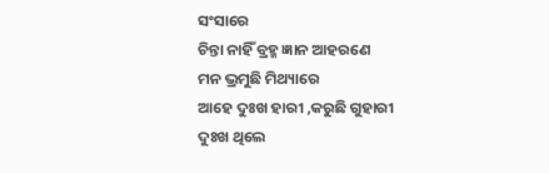ସଂସାରେ
ଚିନ୍ତା ନାହିଁ ବ୍ରହ୍ମ ଜ୍ଞାନ ଆହରଣେ
ମନ ଭ୍ରମୁଛି ମିଥ୍ୟାରେ
ଆହେ ଦୁଃଖ ହାରୀ ,କରୁଛି ଗୁହାରୀ
ଦୁଃଖ ଥିଲେ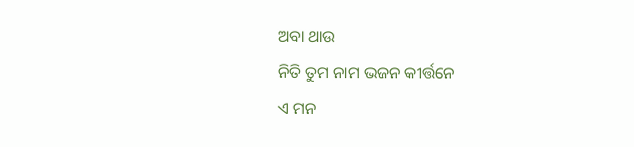ଅବା ଥାଉ
ନିତି ତୁମ ନାମ ଭଜନ କୀର୍ତ୍ତନେ
ଏ ମନ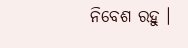ନିବେଶ ରହୁ ।